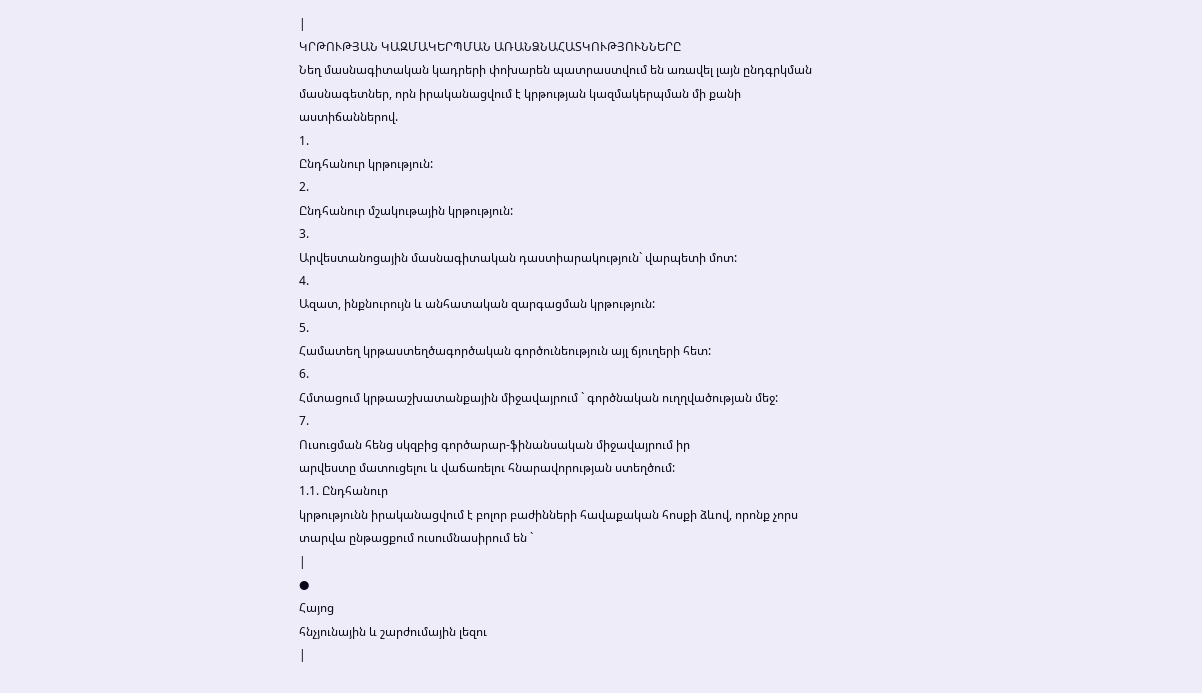|
ԿՐԹՈՒԹՅԱՆ ԿԱԶՄԱԿԵՐՊՄԱՆ ԱՌԱՆՁՆԱՀԱՏԿՈՒԹՅՈՒՆՆԵՐԸ
Նեղ մասնագիտական կադրերի փոխարեն պատրաստվում են առավել լայն ընդգրկման
մասնագետներ, որն իրականացվում է կրթության կազմակերպման մի քանի
աստիճաններով.
1.
Ընդհանուր կրթություն:
2.
Ընդհանուր մշակութային կրթություն:
3.
Արվեստանոցային մասնագիտական դաստիարակություն` վարպետի մոտ:
4.
Ազատ, ինքնուրույն և անհատական զարգացման կրթություն:
5.
Համատեղ կրթաստեղծագործական գործունեություն այլ ճյուղերի հետ:
6.
Հմտացում կրթաաշխատանքային միջավայրում ` գործնական ուղղվածության մեջ:
7.
Ուսուցման հենց սկզբից գործարար-ֆինանսական միջավայրում իր
արվեստը մատուցելու և վաճառելու հնարավորության ստեղծում:
1.1. Ընդհանուր
կրթությունն իրականացվում է բոլոր բաժինների հավաքական հոսքի ձևով, որոնք չորս
տարվա ընթացքում ուսումնասիրում են `
|
●
Հայոց
հնչյունային և շարժումային լեզու
|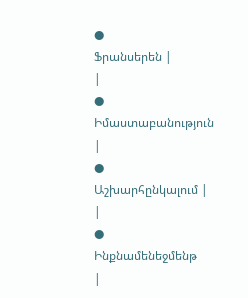●
Ֆրանսերեն |
|
●
Իմաստաբանություն
|
●
Աշխարհընկալում |
|
●
Ինքնամենեջմենթ
|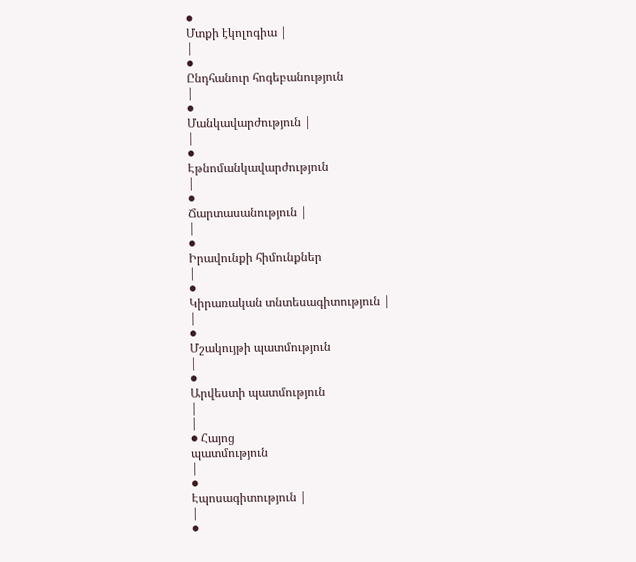●
Մտքի էկոլոգիա |
|
●
Ընդհանուր հոգեբանություն
|
●
Մանկավարժություն |
|
●
Էթնոմանկավարժություն
|
●
Ճարտասանություն |
|
●
Իրավունքի հիմունքներ
|
●
Կիրառական տնտեսագիտություն |
|
●
Մշակույթի պատմություն
|
●
Արվեստի պատմություն
|
|
● Հայոց
պատմություն
|
●
Էպոսագիտություն |
|
●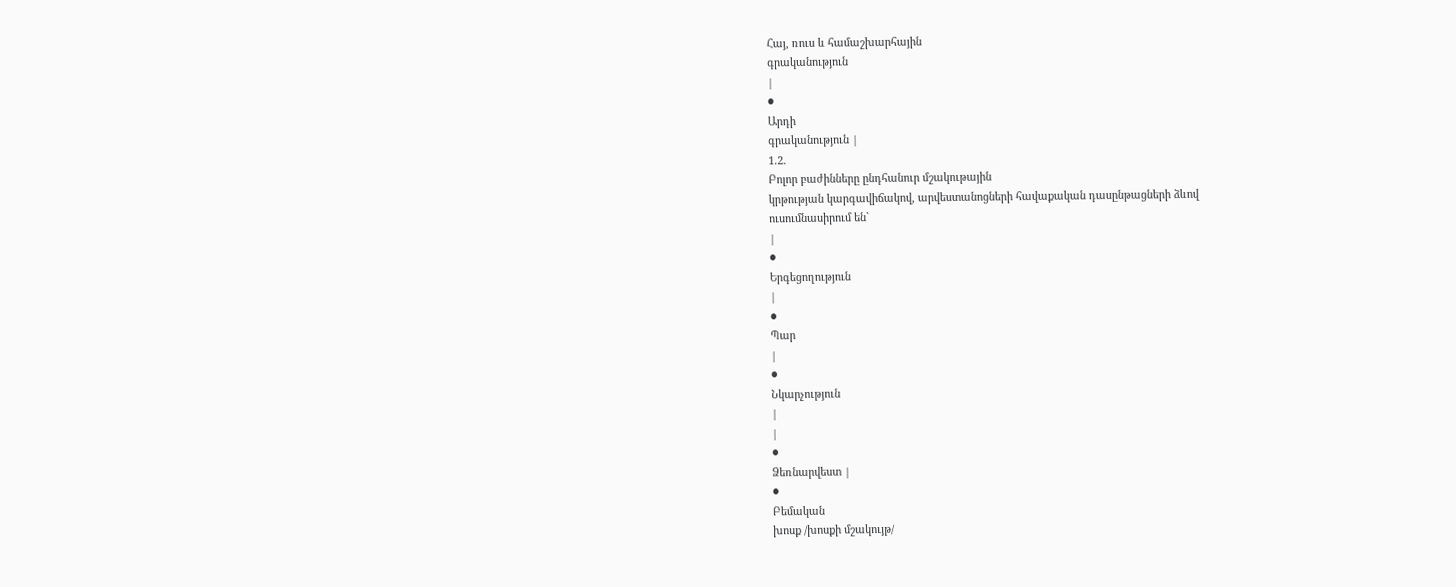Հայ, ռուս և համաշխարհային
գրականություն
|
●
Արդի
գրականություն |
1.2.
Բոլոր բաժինները ընդհանուր մշակութային
կրթության կարգավիճակով, արվեստանոցների հավաքական դասընթացների ձևով
ուսումնասիրում են`
|
●
Երգեցողություն
|
●
Պար
|
●
Նկարչություն
|
|
●
Ձեռնարվեստ |
●
Բեմական
խոսք /խոսքի մշակույթ/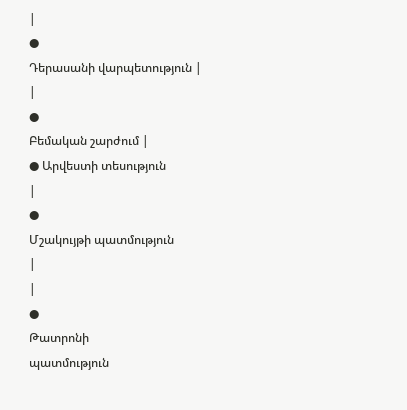|
●
Դերասանի վարպետություն |
|
●
Բեմական շարժում |
● Արվեստի տեսություն
|
●
Մշակույթի պատմություն
|
|
●
Թատրոնի
պատմություն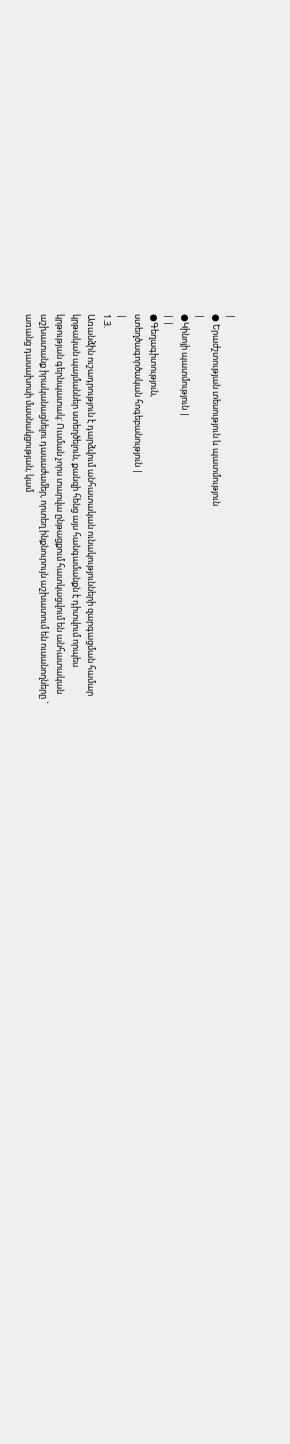|
● Երաժշտության տեսություն և պատմություն
|
●Կինոյի պատմություն |
| |
●Գեղագիտություն,
ստեղծագործական հոգեբանություն |
|
1.3.
Առանձին ուշադրություն է դարձվում անհատական ունակությունների զարգացման համար
կրթական պայմաններ ստեղծելուն, քանզի հենց այս հանգամանքն է դիտվում որպես
կրթության գերնպատակ: Ուսման չորս տարվա ընթացքում հատկացվում են անհատական
աշխատանք իրականացնելու դասաժամեր, որտեղ ինքնուրույն աշխատում են ուսանողները `
առանց դասախոսի մասնակցության, կամ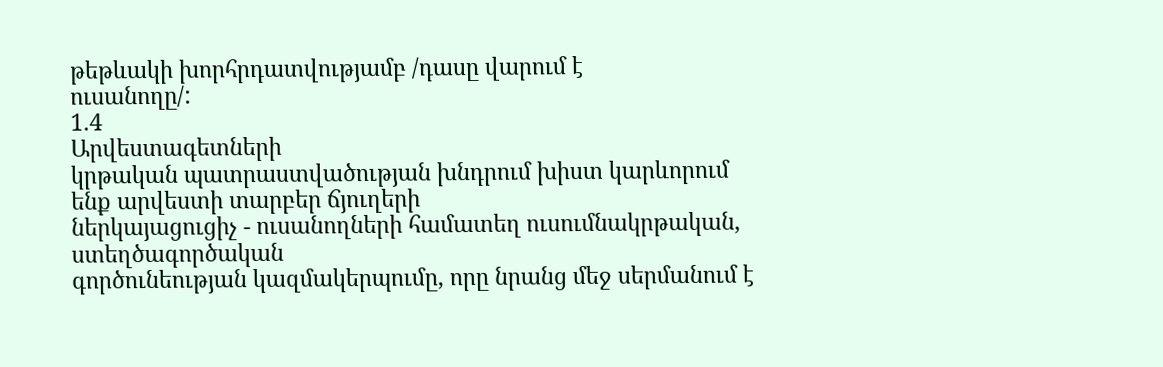թեթևակի խորհրդատվությամբ /դասը վարում է
ուսանողը/:
1.4
Արվեստագետների
կրթական պատրաստվածության խնդրում խիստ կարևորում ենք արվեստի տարբեր ճյուղերի
ներկայացուցիչ - ուսանողների համատեղ ուսումնակրթական, ստեղծագործական
գործունեության կազմակերպումը, որը նրանց մեջ սերմանում է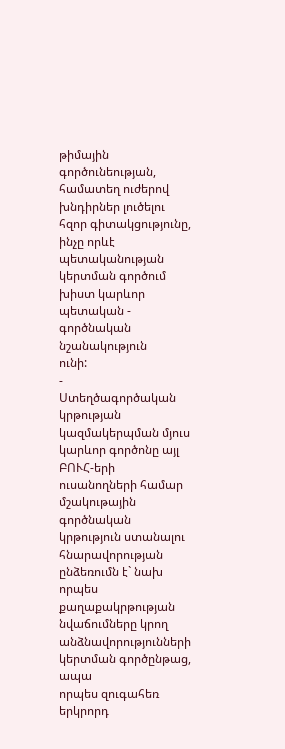թիմային
գործունեության, համատեղ ուժերով խնդիրներ լուծելու հզոր գիտակցությունը, ինչը որևէ
պետականության կերտման գործում խիստ կարևոր պետական - գործնական նշանակություն
ունի:
-
Ստեղծագործական կրթության
կազմակերպման մյուս կարևոր գործոնը այլ ԲՈՒՀ-երի ուսանողների համար մշակութային
գործնական կրթություն ստանալու հնարավորության ընձեռումն է` նախ որպես
քաղաքակրթության նվաճումները կրող անձնավորությունների կերտման գործընթաց, ապա
որպես զուգահեռ երկրորդ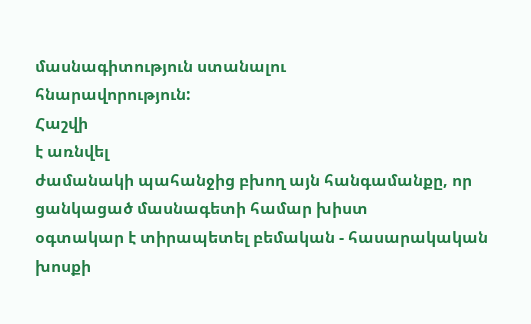մասնագիտություն ստանալու
հնարավորություն:
Հաշվի
է առնվել
ժամանակի պահանջից բխող այն հանգամանքը, որ ցանկացած մասնագետի համար խիստ
օգտակար է տիրապետել բեմական - հասարակական խոսքի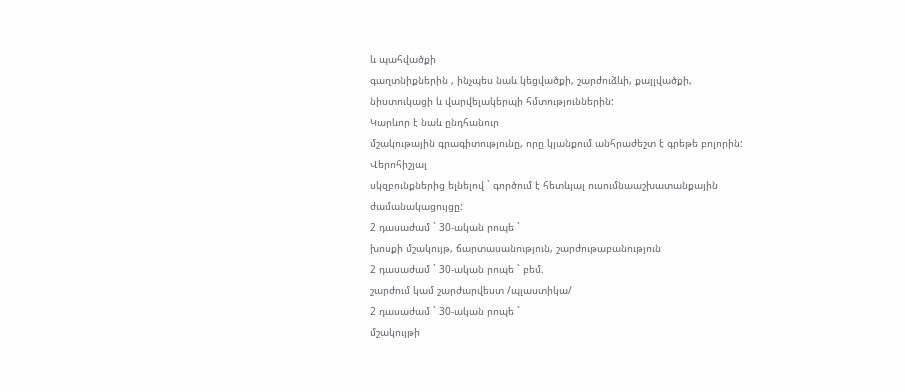և պահվածքի
գաղտնիքներին , ինչպես նաև կեցվածքի, շարժուձևի, քայլվածքի,
նիստուկացի և վարվելակերպի հմտություններին:
Կարևոր է նաև ընդհանուր
մշակութային գրագիտությունը, որը կյանքում անհրաժեշտ է գրեթե բոլորին:
Վերոհիշյալ
սկզբունքներից ելնելով ` գործում է հետևյալ ուսումնաաշխատանքային
ժամանակացույցը:
2 դասաժամ ` 30-ական րոպե `
խոսքի մշակույթ, ճարտասանություն, շարժութաբանություն
2 դասաժամ ` 30-ական րոպե ` բեմ.
շարժում կամ շարժարվեստ /պլաստիկա/
2 դասաժամ ` 30-ական րոպե `
մշակույթի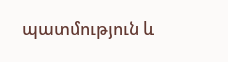պատմություն և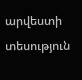արվեստի տեսություն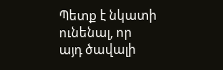Պետք է նկատի ունենալ, որ
այդ ծավալի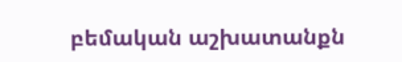բեմական աշխատանքն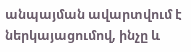անպայման ավարտվում է ներկայացումով, ինչը և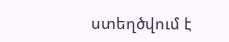ստեղծվում է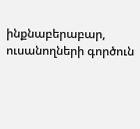ինքնաբերաբար, ուսանողների գործուն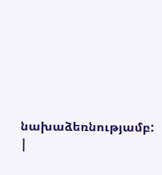նախաձեռնությամբ:
|